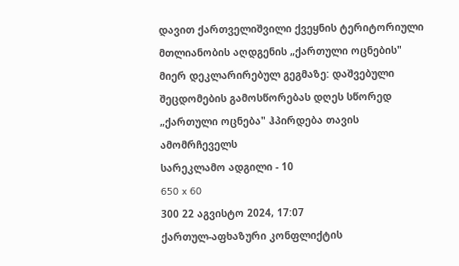დავით ქართველიშვილი ქვეყნის ტერიტორიული მთლიანობის აღდგენის „ქართული ოცნების" მიერ დეკლარირებულ გეგმაზე: დაშვებული შეცდომების გამოსწორებას დღეს სწორედ „ქართული ოცნება" ჰპირდება თავის ამომრჩეველს
სარეკლამო ადგილი - 10
650 x 60
300 22 აგვისტო 2024, 17:07
ქართულ-აფხაზური კონფლიქტის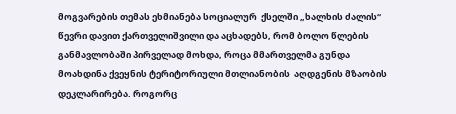მოგვარების თემას ეხმიანება სოციალურ  ქსელში „ხალხის ძალის“ წევრი დავით ქართველიშვილი და აცხადებს, რომ ბოლო წლების განმავლობაში პირველად მოხდა, როცა მმართველმა გუნდა მოახდინა ქვეყნის ტერიტორიული მთლიანობის  აღდგენის მზაობის დეკლარირება. როგორც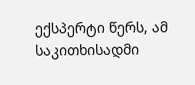ექსპერტი წერს, ამ საკითხისადმი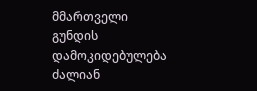მმართველი გუნდის დამოკიდებულება ძალიან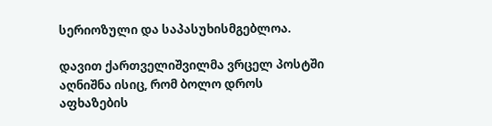სერიოზული და საპასუხისმგებლოა.

დავით ქართველიშვილმა ვრცელ პოსტში აღნიშნა ისიც, რომ ბოლო დროს აფხაზების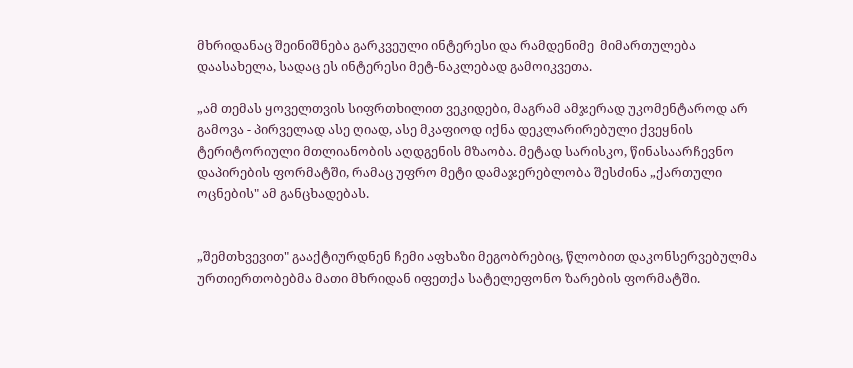მხრიდანაც შეინიშნება გარკვეული ინტერესი და რამდენიმე  მიმართულება დაასახელა, სადაც ეს ინტერესი მეტ-ნაკლებად გამოიკვეთა.

„ამ თემას ყოველთვის სიფრთხილით ვეკიდები, მაგრამ ამჯერად უკომენტაროდ არ გამოვა - პირველად ასე ღიად, ასე მკაფიოდ იქნა დეკლარირებული ქვეყნის ტერიტორიული მთლიანობის აღდგენის მზაობა. მეტად სარისკო, წინასაარჩევნო დაპირების ფორმატში, რამაც უფრო მეტი დამაჯერებლობა შესძინა „ქართული ოცნების" ამ განცხადებას.


„შემთხვევით" გააქტიურდნენ ჩემი აფხაზი მეგობრებიც, წლობით დაკონსერვებულმა ურთიერთობებმა მათი მხრიდან იფეთქა სატელეფონო ზარების ფორმატში.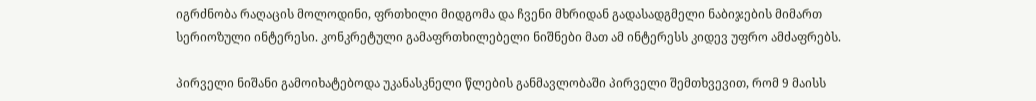იგრძნობა რაღაცის მოლოდინი, ფრთხილი მიდგომა და ჩვენი მხრიდან გადასადგმელი ნაბიჯების მიმართ სერიოზული ინტერესი. კონკრეტული გამაფრთხილებელი ნიშნები მათ ამ ინტერესს კიდევ უფრო ამძაფრებს.

პირველი ნიშანი გამოიხატებოდა უკანასკნელი წლების განმავლობაში პირველი შემთხვევით, რომ 9 მაისს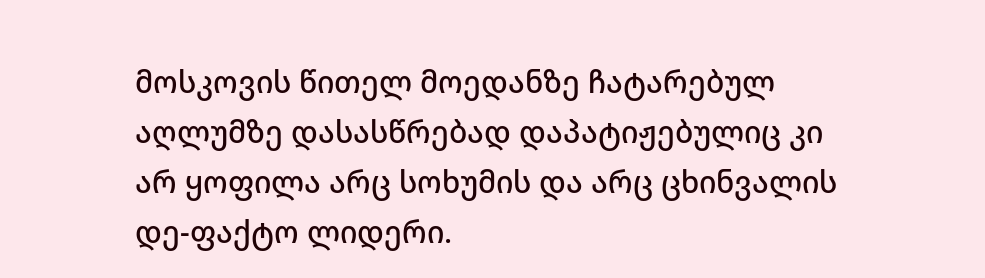მოსკოვის წითელ მოედანზე ჩატარებულ აღლუმზე დასასწრებად დაპატიჟებულიც კი არ ყოფილა არც სოხუმის და არც ცხინვალის დე-ფაქტო ლიდერი.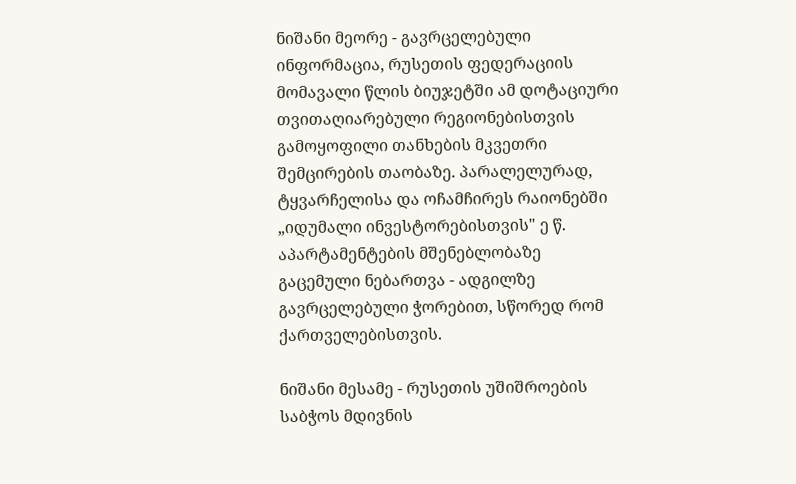ნიშანი მეორე - გავრცელებული ინფორმაცია, რუსეთის ფედერაციის მომავალი წლის ბიუჯეტში ამ დოტაციური თვითაღიარებული რეგიონებისთვის გამოყოფილი თანხების მკვეთრი შემცირების თაობაზე. პარალელურად, ტყვარჩელისა და ოჩამჩირეს რაიონებში „იდუმალი ინვესტორებისთვის" ე წ. აპარტამენტების მშენებლობაზე გაცემული ნებართვა - ადგილზე გავრცელებული ჭორებით, სწორედ რომ ქართველებისთვის.

ნიშანი მესამე - რუსეთის უშიშროების საბჭოს მდივნის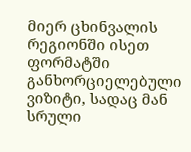მიერ ცხინვალის რეგიონში ისეთ ფორმატში განხორციელებული ვიზიტი, სადაც მან სრული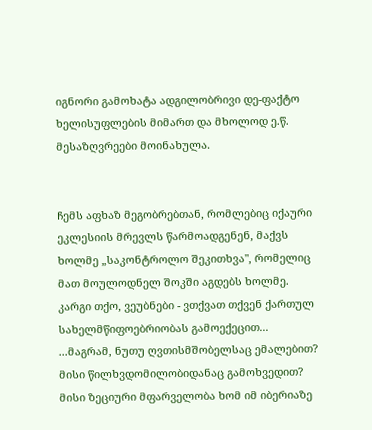იგნორი გამოხატა ადგილობრივი დე-ფაქტო ხელისუფლების მიმართ და მხოლოდ ე.წ. მესაზღვრეები მოინახულა.


ჩემს აფხაზ მეგობრებთან, რომლებიც იქაური ეკლესიის მრევლს წარმოადგენენ, მაქვს ხოლმე „საკონტროლო შეკითხვა", რომელიც მათ მოულოდნელ შოკში აგდებს ხოლმე. კარგი თქო, ვეუბნები - ვთქვათ თქვენ ქართულ სახელმწიფოებრიობას გამოექეცით...
...მაგრამ, ნუთუ ღვთისმშობელსაც ემალებით? მისი წილხვდომილობიდანაც გამოხვედით? მისი ზეციური მფარველობა ხომ იმ იბერიაზე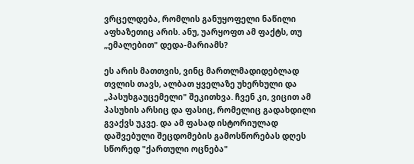ვრცელდება, რომლის განუყოფელი ნაწილი აფხაზეთიც არის. ანუ, უარყოფთ ამ ფაქტს, თუ „ემალებით" დედა-მარიამს?

ეს არის მათთვის, ვინც მართლმადიდებლად თვლის თავს, ალბათ ყველაზე უხერხული და „პასუხგაუცემელი" შეკითხვა. ჩვენ კი, ვიცით ამ პასუხის არსიც და ფასიც, რომელიც გადახდილი გვაქვს უკვე. და ამ ფასად ისტორიულად დაშვებული შეცდომების გამოსწორებას დღეს სწორედ "ქართული ოცნება"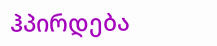ჰპირდება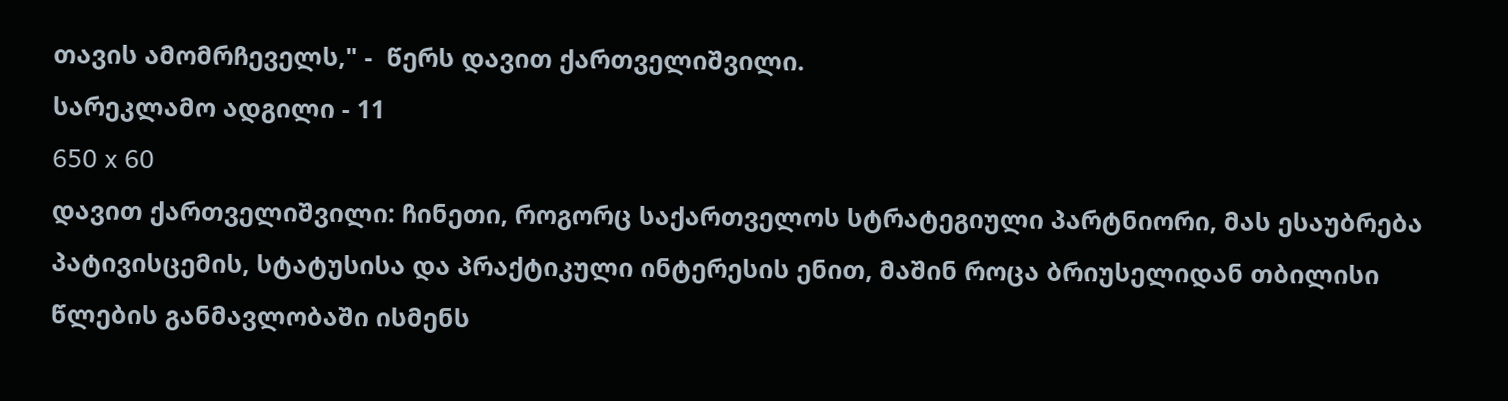თავის ამომრჩეველს," -  წერს დავით ქართველიშვილი.
სარეკლამო ადგილი - 11
650 x 60
დავით ქართველიშვილი: ჩინეთი, როგორც საქართველოს სტრატეგიული პარტნიორი, მას ესაუბრება პატივისცემის, სტატუსისა და პრაქტიკული ინტერესის ენით, მაშინ როცა ბრიუსელიდან თბილისი წლების განმავლობაში ისმენს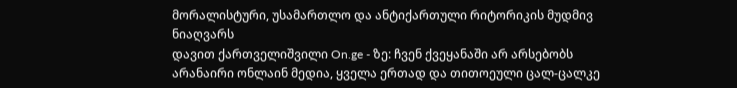მორალისტური, უსამართლო და ანტიქართული რიტორიკის მუდმივ ნიაღვარს
დავით ქართველიშვილი On.ge - ზე: ჩვენ ქვეყანაში არ არსებობს არანაირი ონლაინ მედია, ყველა ერთად და თითოეული ცალ-ცალკე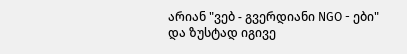არიან "ვებ - გვერდიანი NGO - ები" და ზუსტად იგივე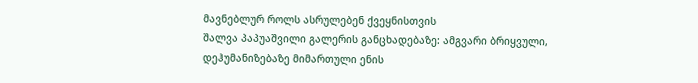მავნებლურ როლს ასრულებენ ქვეყნისთვის
შალვა პაპუაშვილი გალერის განცხადებაზე: ამგვარი ბრიყვული, დეჰუმანიზებაზე მიმართული ენის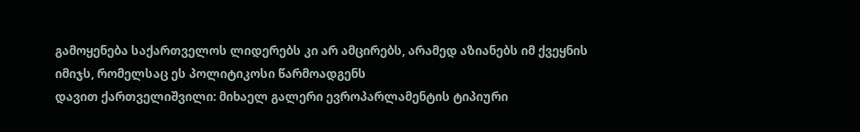გამოყენება საქართველოს ლიდერებს კი არ ამცირებს, არამედ აზიანებს იმ ქვეყნის იმიჯს, რომელსაც ეს პოლიტიკოსი წარმოადგენს
დავით ქართველიშვილი: მიხაელ გალერი ევროპარლამენტის ტიპიური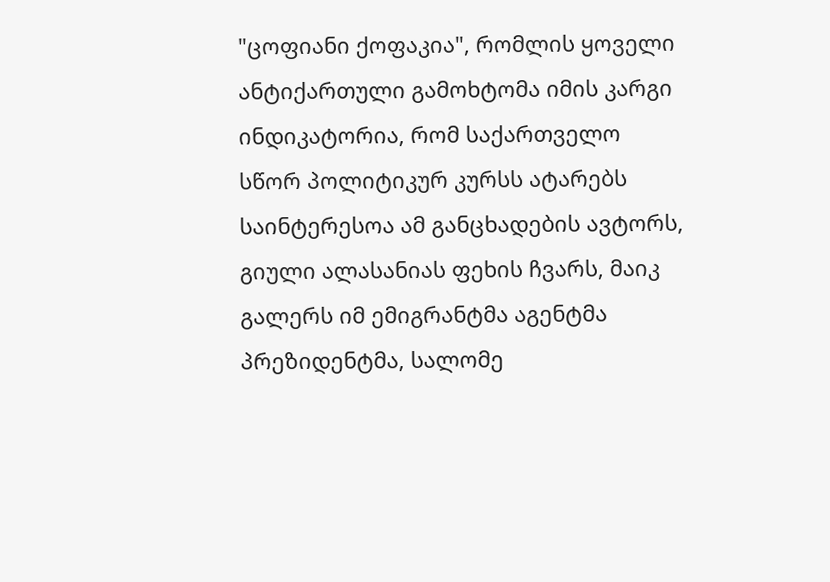"ცოფიანი ქოფაკია", რომლის ყოველი ანტიქართული გამოხტომა იმის კარგი ინდიკატორია, რომ საქართველო სწორ პოლიტიკურ კურსს ატარებს
საინტერესოა ამ განცხადების ავტორს, გიული ალასანიას ფეხის ჩვარს, მაიკ გალერს იმ ემიგრანტმა აგენტმა პრეზიდენტმა, სალომე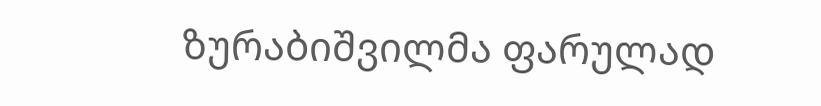ზურაბიშვილმა ფარულად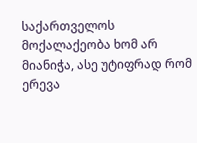საქართველოს მოქალაქეობა ხომ არ მიანიჭა, ასე უტიფრად რომ ერევა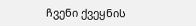ჩვენი ქვეყნის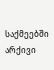საქმეებში
არქივი